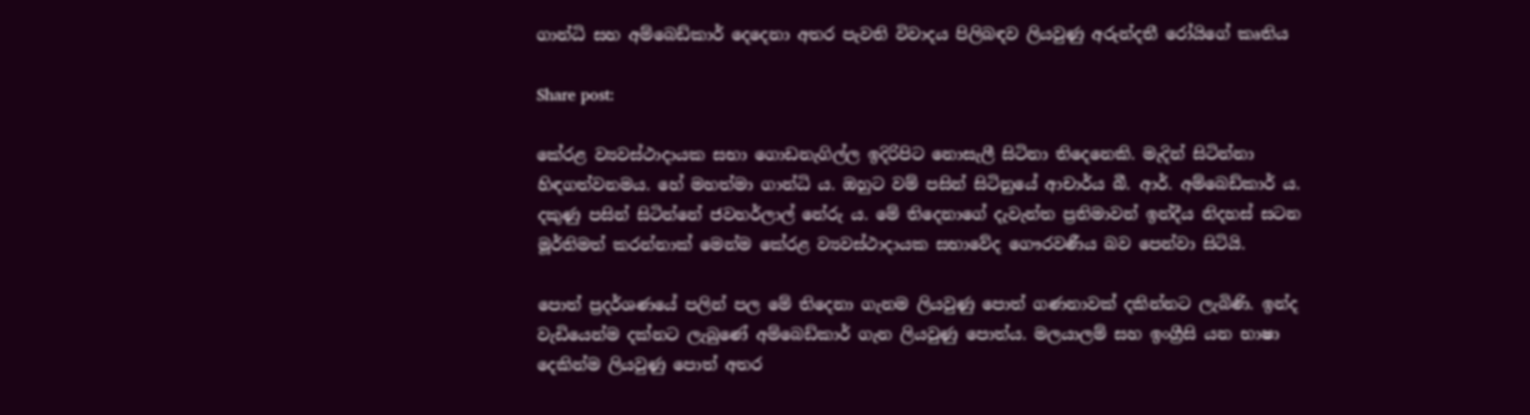ගාන්ධි සහ අම්බෙඩ්කාර් දෙදෙනා අතර පැවති විවාදය පිලිබඳව ලියවුණු අරුන්දතී රෝයිගේ කෘතිය

Share post:

කේරළ ව්‍යවස්ථාදායක සභා ගොඩනැගිල්ල ඉදිරිපිට නොසැලී සිටිනා තිදෙනෙකි. මැදින් සිටින්නා හිඳගත්වනමය. හේ මහත්මා ගාන්ධි ය. ඔහුට වම් පසින් සිටිනුයේ ආචාර්ය බී. ආර්. අම්බෙඩ්කාර් ය. දකුණු පසින් සිටින්නේ ජවහර්ලාල් නේරු ය. මේ තිදෙනාගේ දැවැන්ත ප්‍රතිමාවන් ඉන්දීය නිදහස් සටන මූර්තිමත් කරන්නාක් මෙන්ම කේරළ ව්‍යවස්ථාදායක සභාවේද ගෞරවණීය බව පෙන්වා සිටියි.

පොත් ප්‍රදර්ශණයේ පලින් පල මේ තිදෙනා ගැනම ලියවුණු පොත් ගණනාවක් දකින්නට ලැබිණි. ඉන්ද වැඩියෙන්ම දක්නට ලැබුණේ අම්බෙඩ්කාර් ගැන ලියවුණු පොත්ය. මලයාලම් සහ ඉංග්‍රීසි යන භාෂා දෙකින්ම ලියවුණු පොත් අතර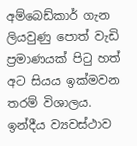අම්බෙඩ්කාර් ගැන ලියවුණු පොත් වැඩි ප්‍රමාණයක් පිටු හත් අට සියය ඉක්මවන තරම් විශාලය. ඉන්දීය ව්‍යවස්ථාව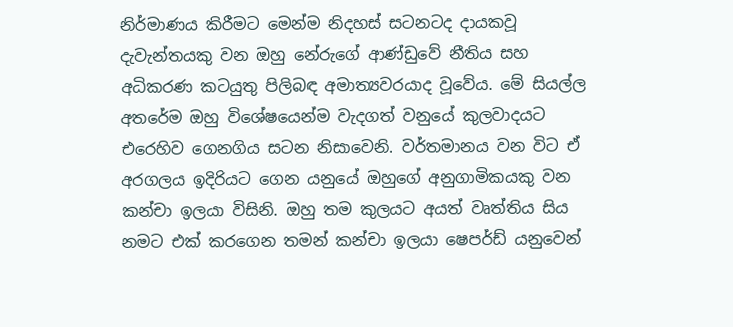නිර්මාණය කිරීමට මෙන්ම නිදහස් සටනටද දායකවූ දැවැන්තයකු වන ඔහු නේරුගේ ආණ්ඩුවේ නීතිය සහ අධිකරණ කටයුතු පිලිබඳ අමාත්‍යවරයාද වූවේය. මේ සියල්ල අතරේම ඔහු විශේෂයෙන්ම වැදගත් වනුයේ කුලවාදයට එරෙහිව ගෙනගිය සටන නිසාවෙනි. වර්තමානය වන විට ඒ අරගලය ඉදිරියට ගෙන යනුයේ ඔහුගේ අනුගාමිකයකු වන කන්චා ඉලයා විසිනි. ඔහු තම කුලයට අයත් වෘත්තිය සිය නමට එක් කරගෙන තමන් කන්චා ඉලයා ෂෙපර්ඩ් යනුවෙන්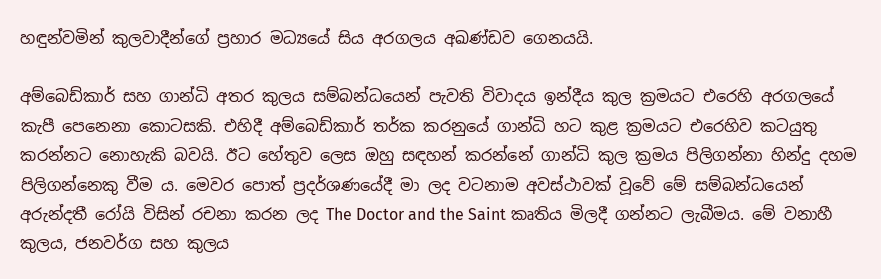හඳුන්වමින් කුලවාදීන්ගේ ප්‍රහාර මධ්‍යයේ සිය අරගලය අඛණ්ඩව ගෙනයයි.

අම්බෙඩ්කාර් සහ ගාන්ධි අතර කුලය සම්බන්ධයෙන් පැවති විවාදය ඉන්දීය කුල ක්‍රමයට එරෙහි අරගලයේ කැපී පෙනෙනා කොටසකි. එහිදී අම්බෙඩ්කාර් තර්ක කරනුයේ ගාන්ධි හට කුළ ක්‍රමයට එරෙහිව කටයුතු කරන්නට නොහැකි බවයි. ඊට හේතුව ලෙස ඔහු සඳහන් කරන්නේ ගාන්ධි කුල ක්‍රමය පිලිගන්නා හින්දු දහම පිලිගන්නෙකු වීම ය. මෙවර පොත් ප්‍රදර්ශණයේදී මා ලද වටනාම අවස්ථාවක් වූවේ මේ සම්බන්ධයෙන් අරුන්දතී රෝයි විසින් රචනා කරන ලද The Doctor and the Saint කෘතිය මිලදී ගන්නට ලැබීමය. මේ වනාහී කුලය, ජනවර්ග සහ කුලය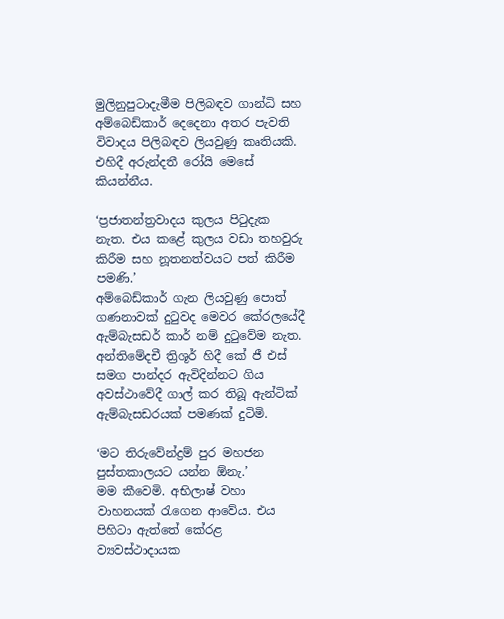මුලිනුපුටාදැමීම පිලිබඳව ගාන්ධි සහ අම්බෙඩ්කාර් දෙදෙනා අතර පැවති විවාදය පිලිබඳව ලියවුණු කෘතියකි. එහිදී අරුන්දතී රෝයි මෙසේ කියන්නීය.

‘ප්‍රජාතන්ත්‍රවාදය කුලය පිටුදැක නැත. එය කළේ කුලය වඩා තහවුරු කිරීම සහ නූතනත්වයට පත් කිරීම පමණි.’
අම්බෙඩ්කාර් ගැන ලියවුණු පොත් ගණනාවක් දුටුවද මෙවර කේරලයේදී ඇම්බැසඩර් කාර් නම් දුටුවේම නැත. අන්තිමේදචී ත්‍රිශූර් හිදී කේ ජී එස් සමග පාන්දර ඇවිදින්නට ගිය අවස්ථාවේදී ගාල් කර තිබූ ඇන්ටික් ඇම්බැසඩරයක් පමණක් දුටිමි.

‘මට තිරුවේන්ද්‍රම් පුර මහජන පුස්තකාලයට යන්න ඕනැ.’
මම කීවෙමි. අභිලාෂ් වහා වාහනයක් රැගෙන ආවේය. එය පිහිටා ඇත්තේ කේරළ ව්‍යවස්ථාදායක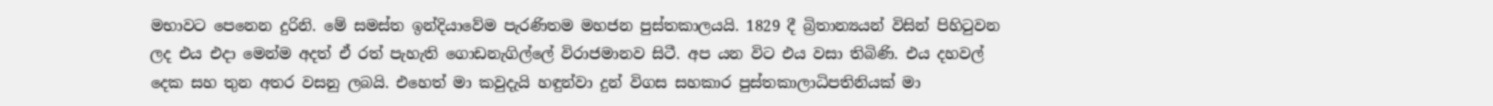මභාවට පෙනෙන දුරිනි. මේ සමස්ත ඉන්දියාවේම පැරණිතම මහජන පුස්තකාලයයි. 1829 දී බ්‍රිතාන්‍යයන් විසින් පිහිටුවන ලද එය එදා මෙන්ම අදත් ඒ රත් පැහැති ගොඩනැගිල්ලේ විරාජමානව සිටී. අප යන විට එය වසා තිබිණි. එය දහවල් දෙක සහ තුන අතර වසනු ලබයි. එහෙත් මා කවුදැයි හඳුන්වා දුන් විගස සහකාර පුස්තකාලාධිපතිනියක් මා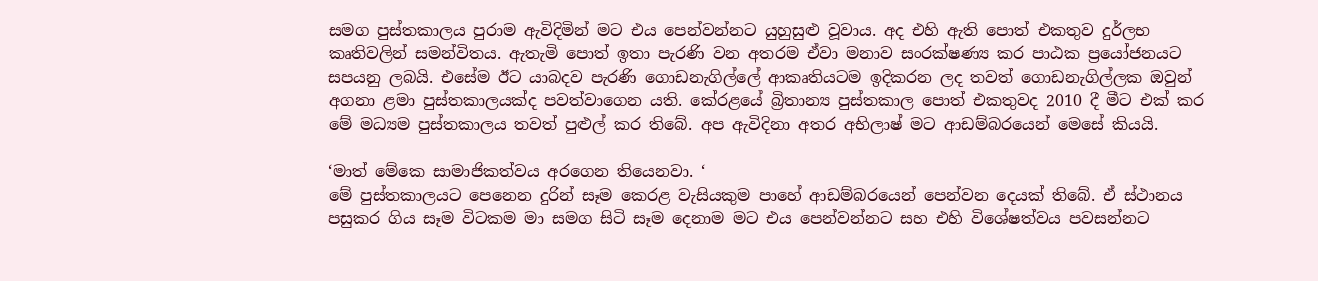සමග පුස්තකාලය පුරාම ඇවිදිමින් මට එය පෙන්වන්නට යුහුසුළු වූවාය. අද එහි ඇති පොත් එකතුව දුර්ලභ කෘතිවලින් සමන්විතය. ඇතැමි පොත් ඉතා පැරණි වන අතරම ඒවා මනාව සංරක්ෂණ්‍ය කර පාඨක ප්‍රයෝජනයට සපයනු ලබයි. එසේම ඊට යාබදව පැරණි ගොඩනැගිල්ලේ ආකෘතියටම ඉදිකරන ලද තවත් ගොඩනැගිල්ලක ඔවුන් අගනා ළමා පුස්තකාලයක්ද පවත්වාගෙන යති. කේරළයේ බ්‍රිතාන්‍ය පුස්තකාල පොත් එකතුවද 2010 දී මීට එක් කර මේ මධ්‍යම පුස්තකාලය තවත් පුළුල් කර තිබේ. අප ඇවිදිනා අතර අභිලාෂ් මට ආඩම්බරයෙන් මෙසේ කියයි.

‘මාත් මේකෙ සාමාජිකත්වය අරගෙන තියෙනවා. ‘
මේ පුස්තකාලයට පෙනෙන දුරින් සෑම කෙරළ වැසියකුම පාහේ ආඩම්බරයෙන් පෙන්වන දෙයක් තිබේ. ඒ ස්ථානය පසුකර ගිය සෑම විටකම මා සමග සිටි සෑම දෙනාම මට එය පෙන්වන්නට සහ එහි විශේෂත්වය පවසන්නට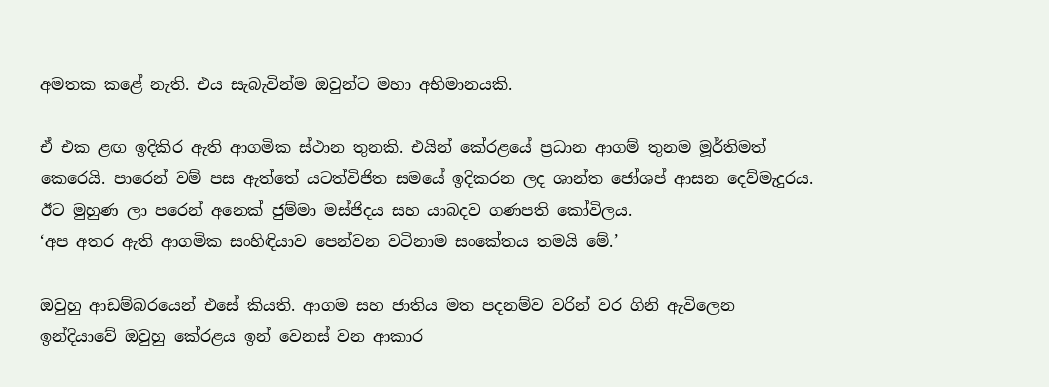අමතක කළේ නැති. එය සැබැවින්ම ඔවුන්ට මහා අභිමානයකි.

ඒ එක ළඟ ඉදිකිර ඇති ආගමික ස්ථාන තුනකි. එයින් කේරළයේ ප්‍රධාන ආගම් තුනම මූර්තිමත් කෙරෙයි. පාරෙන් වම් පස ඇත්තේ යටත්විජිත සමයේ ඉදිකරන ලද ශාන්ත ජෝශප් ආසන දෙව්මැදුරය. ඊට මුහුණ ලා පරෙන් අනෙක් ජුම්මා මස්ජිදය සහ යාබදව ගණපති කෝවිලය.
‘අප අතර ඇති ආගමික සංහිඳියාව පෙන්වන වටිනාම සංකේතය තමයි මේ.’

ඔවුහු ආඩම්බරයෙන් එසේ කියති. ආගම සහ ජාතිය මත පදනම්ව වරින් වර ගිනි ඇවිලෙන ඉන්දියාවේ ඔවුහු කේරළය ඉන් වෙනස් වන ආකාර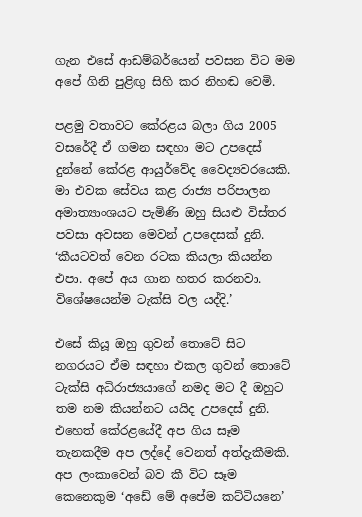ගැන එසේ ආඩම්බර්යෙන් පවසන විට මම අපේ ගිනි පුළිඟු සිහි කර නිහඬ වෙමි.

පළමු වතාවට කේරළය බලා ගිය 2005 වසරේදී ඒ ගමන සඳහා මට උපදෙස් දුන්නේ කේරළ ආයුර්වේද වෛද්‍යවරයෙකි. මා එවක සේවය කළ රාජ්‍ය පරිපාලන අමාත්‍යාංශයට පැමිණි ඔහු සියළු විස්තර පවසා අවසන මෙවන් උපදෙසක් දුනි.
‘කීයටවත් වෙන රටක කියලා කියන්න එපා. අපේ අය ගාන හතර කරනවා. විශේෂයෙන්ම ටැක්සි වල යද්දි.’

එසේ කියූ ඔහු ගුවන් තොටේ සිට නගරයට ඒම සඳහා එකල ගුවන් තොටේ ටැක්සි අධිරාජ්‍යයාගේ නමද මට දී ඔහුට තම නම කියන්නට යයිද උපදෙස් දුනි.
එහෙත් කේරළයේදී අප ගිය සෑම තැනකදීම අප ලද්දේ වෙනත් අත්දැකීමකි. අප ලංකාවෙන් බව කී විට සෑම කෙනෙකුම ‘අඩේ මේ අපේම කට්ටියනෙ’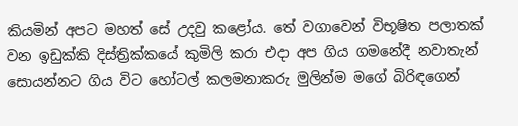කියමින් අපට මහත් සේ උදවු කළෝය. තේ වගාවෙන් විභූෂිත පලාතක් වන ඉඩුක්කි දිස්ත්‍රික්කයේ කුමිලි කරා එදා අප ගිය ගමනේදී නවාතැන් සොයන්නට ගිය විට හෝටල් කලමනාකරු මුලින්ම මගේ බිරිඳගෙන්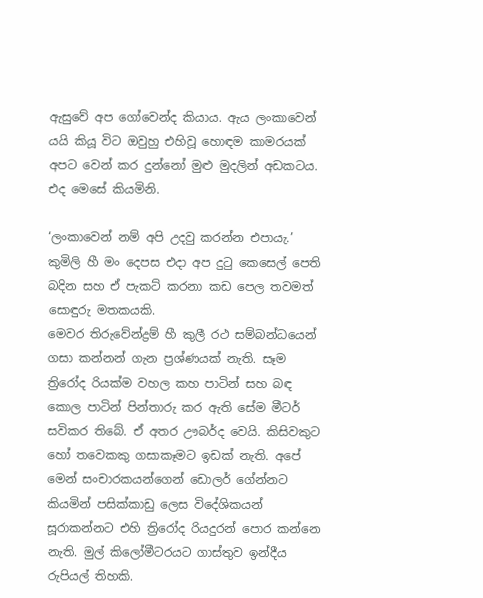ඇසුවේ අප ගෝවෙන්ද කියාය. ඇය ලංකාවෙන් යයි කියූ විට ඔවුහු එහිවූ හොඳම කාමරයක් අපට වෙන් කර දුන්නෝ මුළු මුදලින් අඩකටය. එද මෙසේ කියමිනි.

‘ලංකාවෙන් නම් අපි උදවු කරන්න එපායැ.’
කුමිලි හී මං දෙපස එදා අප දුටු කෙසෙල් පෙති බදින සහ ඒ පැකට් කරනා කඩ පෙල තවමත් සොඳුරු මතකයකි.
මෙවර තිරුවේන්ද්‍රම් හී කුලී රථ සම්බන්ධයෙන් ගසා කන්නන් ගැන ප්‍රශ්ණයක් නැති. සෑම ත්‍රිරෝද රියක්ම වහල කහ පාටින් සහ බඳ කොල පාටින් පින්තාරු කර ඇති සේම මීටර් සවිකර තිබේ. ඒ අතර ඌබර්ද වෙයි. කිසිවකුට හෝ තවෙකකු ගසාකෑමට ඉඩක් නැති. අපේ මෙන් සංචාරකයන්ගෙන් ඩොලර් ගේන්නට කියමින් පසික්කාඩු ලෙස විදේශිකයන් සූරාකන්නට එහි ත්‍රිරෝද රියදුරන් පොර කන්නෙ නැති. මුල් කිලෝමීටරයට ගාස්තුව ඉන්දීය රුපියල් තිහකි.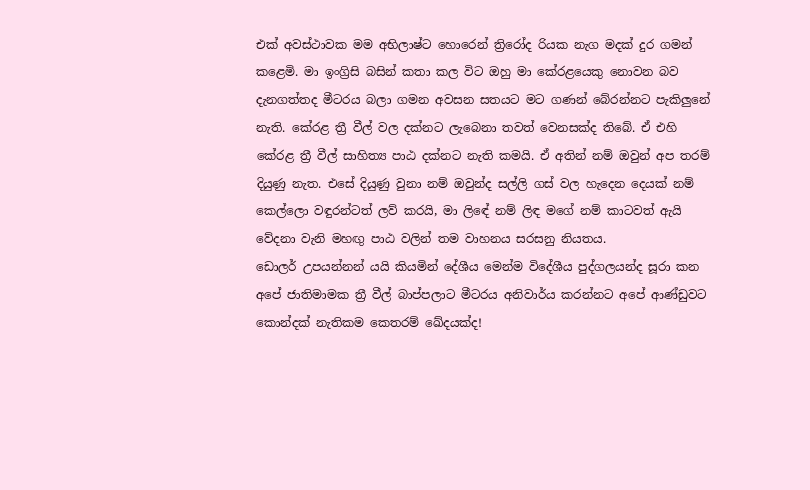එක් අවස්ථාවක මම අභිලාෂ්ට හොරෙන් ත්‍රිරෝද රියක නැග මදක් දුර ගමන් කළෙමි. මා ඉංග්‍රිසි බසින් කතා කල විට ඔහු මා කේරළයෙකු නොවන බව දැනගත්තද මීටරය බලා ගමන අවසන සතයට මට ගණන් බේරන්නට පැකිලුනේ නැති. කේරළ ත්‍රී වීල් වල දක්නට ලැබෙනා තවත් වෙනසක්ද තිබේ. ඒ එහි කේරළ ත්‍රී වීල් සාහිත්‍ය පාඨ දක්නට නැති කමයි. ඒ අතින් නම් ඔවුන් අප තරම් දියුණු නැත. එසේ දියුණු වුනා නම් ඔවුන්ද සල්ලි ගස් වල හැදෙන දෙයක් නම් කෙල්ලො වඳුරන්ටත් ලව් කරයි, මා ලිඳේ නම් ලිඳ මගේ නම් කාටවත් ඇයි වේදනා වැනි මහඟු පාඨ වලින් තම වාහනය සරසනු නියතය.
ඩොලර් උපයන්නන් යයි කියමින් දේශීය මෙන්ම විදේශීය පුද්ගලයන්ද සූරා කන අපේ ජාතිමාමක ත්‍රී වීල් බාප්පලාට මීටරය අනිවාර්ය කරන්නට අපේ ආණ්ඩුවට කොන්දක් නැතිකම කෙතරම් ඛේදයක්ද!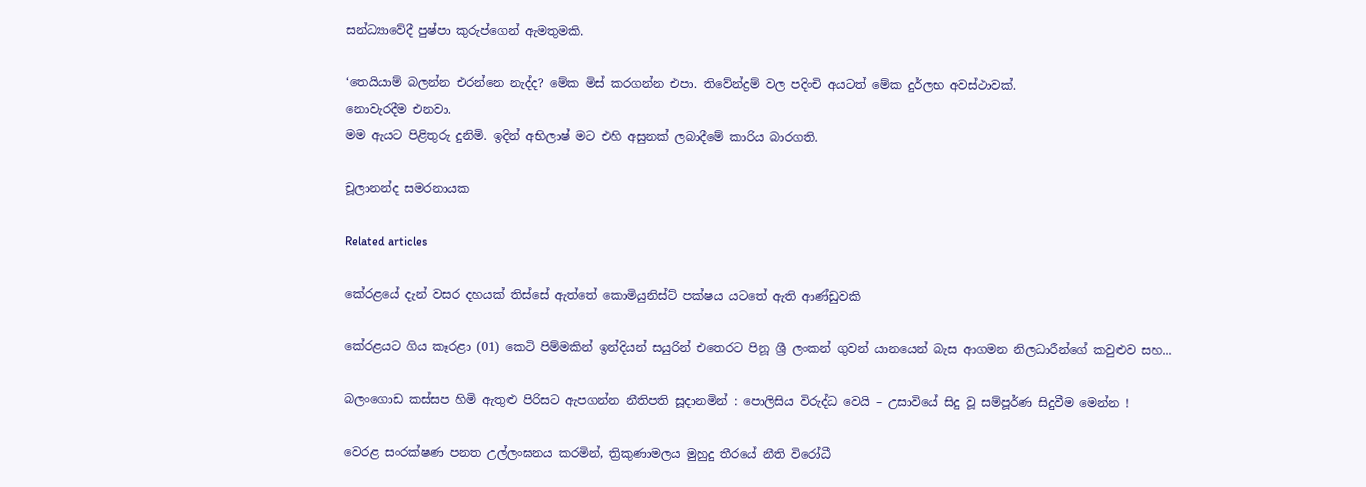සන්ධ්‍යාවේදී පුෂ්පා කුරුප්ගෙන් ඇමතුමකි.

‘තෙයියාම් බලන්න එරන්නෙ නැද්ද? මේක මිස් කරගන්න එපා. තිවේන්ද්‍රම් වල පදිංචි අයටත් මේක දුර්ලභ අවස්ථාවක්.
නොවැරදීම එනවා.
මම ඇයට පිළිතුරු දුනිමි. ඉදින් අභිලාෂ් මට එහි අසුනක් ලබාදීමේ කාරිය බාරගති.

චූලානන්ද සමරනායක

Related articles

කේරළයේ දැන් වසර දහයක් තිස්සේ ඇත්තේ කොමියුනිස්ට් පක්ෂය යටතේ ඇති ආණ්ඩුවකි

කේරළයට ගිය කෑරළා (01) කෙටි පිම්මකින් ඉන්දියන් සයුරින් එතෙරට පිනූ ශ්‍රී ලංකන් ගුවන් යානයෙන් බැස ආගමන නිලධාරීන්ගේ කවුළුව සහ...

බලංගොඩ කස්සප හිමි ඇතුළු පිරිසට ඇපගන්න නීතිපති සූදානමින් : පොලිසිය විරුද්ධ වෙයි – උසාවියේ සිදු වූ සම්පූර්ණ සිදුවීම මෙන්න !

වෙරළ සංරක්ෂණ පනත උල්ලංඝනය කරමින්, ත්‍රිකුණාමලය මුහුදු තීරයේ නීති විරෝධී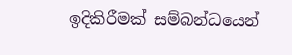ඉදිකිරීමක් සම්බන්ධයෙන්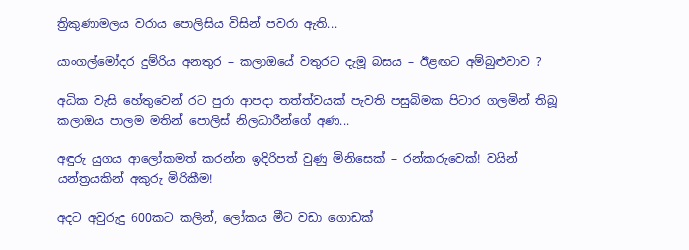ත්‍රිකුණාමලය වරාය පොලිසිය විසින් පවරා ඇති...

යාංගල්මෝදර දුම්රිය අනතුර – කලාඔයේ වතුරට දැමූ බසය – ඊළඟට අම්බුළුවාව ?

අධික වැසි හේතුවෙන් රට පුරා ආපදා තත්ත්වයක් පැවති පසුබිමක පිටාර ගලමින් තිබූ කලාඔය පාලම මතින් පොලිස් නිලධාරීන්ගේ අණ...

අඳුරු යුගය ආලෝකමත් කරන්න ඉදිරිපත් වුණු මිනිසෙක් – රන්කරුවෙක්! වයින් යන්ත්‍රයකින් අකුරු මිරිකීම!

අදට අවුරුදු 600කට කලින්, ලෝකය මීට වඩා ගොඩක්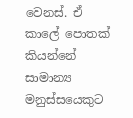වෙනස්. ඒ කාලේ පොතක් කියන්නේ සාමාන්‍ය මනුස්සයෙකුට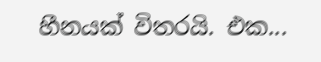හීනයක් විතරයි. එක...